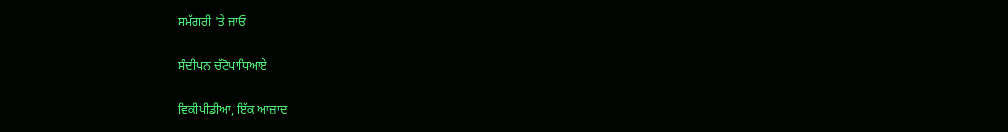ਸਮੱਗਰੀ 'ਤੇ ਜਾਓ

ਸੰਦੀਪਨ ਚੱਟੋਪਾਧਿਆਏ

ਵਿਕੀਪੀਡੀਆ, ਇੱਕ ਆਜ਼ਾਦ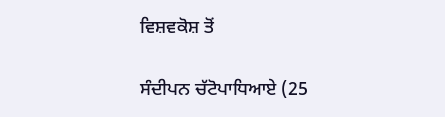ਵਿਸ਼ਵਕੋਸ਼ ਤੋਂ

ਸੰਦੀਪਨ ਚੱਟੋਪਾਧਿਆਏ (25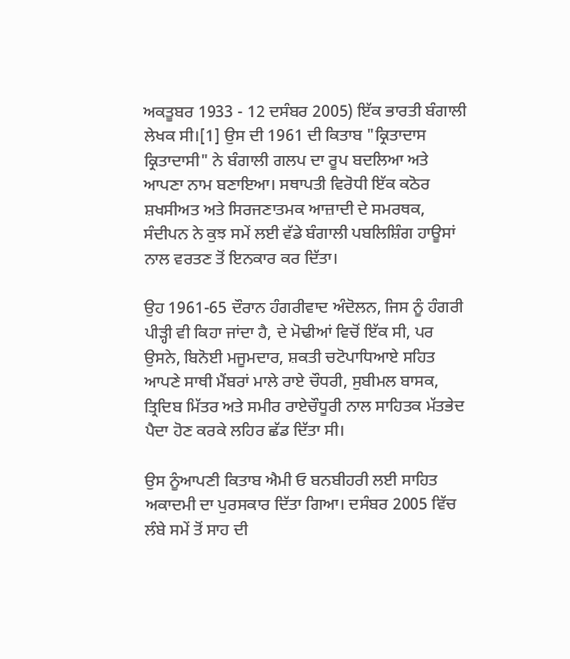ਅਕਤੂਬਰ 1933 - 12 ਦਸੰਬਰ 2005) ਇੱਕ ਭਾਰਤੀ ਬੰਗਾਲੀ ਲੇਖਕ ਸੀ।[1] ਉਸ ਦੀ 1961 ਦੀ ਕਿਤਾਬ "ਕ੍ਰਿਤਾਦਾਸ ਕ੍ਰਿਤਾਦਾਸੀ" ਨੇ ਬੰਗਾਲੀ ਗਲਪ ਦਾ ਰੂਪ ਬਦਲਿਆ ਅਤੇ ਆਪਣਾ ਨਾਮ ਬਣਾਇਆ। ਸਥਾਪਤੀ ਵਿਰੋਧੀ ਇੱਕ ਕਠੋਰ ਸ਼ਖਸੀਅਤ ਅਤੇ ਸਿਰਜਣਾਤਮਕ ਆਜ਼ਾਦੀ ਦੇ ਸਮਰਥਕ, ਸੰਦੀਪਨ ਨੇ ਕੁਝ ਸਮੇਂ ਲਈ ਵੱਡੇ ਬੰਗਾਲੀ ਪਬਲਿਸ਼ਿੰਗ ਹਾਊਸਾਂ ਨਾਲ ਵਰਤਣ ਤੋਂ ਇਨਕਾਰ ਕਰ ਦਿੱਤਾ।

ਉਹ 1961-65 ਦੌਰਾਨ ਹੰਗਰੀਵਾਦ ਅੰਦੋਲਨ, ਜਿਸ ਨੂੰ ਹੰਗਰੀ ਪੀੜ੍ਹੀ ਵੀ ਕਿਹਾ ਜਾਂਦਾ ਹੈ, ਦੇ ਮੋਢੀਆਂ ਵਿਚੋਂ ਇੱਕ ਸੀ, ਪਰ ਉਸਨੇ, ਬਿਨੋਈ ਮਜੂਮਦਾਰ, ਸ਼ਕਤੀ ਚਟੋਪਾਧਿਆਏ ਸਹਿਤ ਆਪਣੇ ਸਾਥੀ ਮੈਂਬਰਾਂ ਮਾਲੇ ਰਾਏ ਚੌਧਰੀ, ਸੁਬੀਮਲ ਬਾਸਕ, ਤ੍ਰਿਦਿਬ ਮਿੱਤਰ ਅਤੇ ਸਮੀਰ ਰਾਏਚੌਧੂਰੀ ਨਾਲ ਸਾਹਿਤਕ ਮੱਤਭੇਦ ਪੈਦਾ ਹੋਣ ਕਰਕੇ ਲਹਿਰ ਛੱਡ ਦਿੱਤਾ ਸੀ।

ਉਸ ਨੂੰਆਪਣੀ ਕਿਤਾਬ ਐਮੀ ਓ ਬਨਬੀਹਰੀ ਲਈ ਸਾਹਿਤ ਅਕਾਦਮੀ ਦਾ ਪੁਰਸਕਾਰ ਦਿੱਤਾ ਗਿਆ। ਦਸੰਬਰ 2005 ਵਿੱਚ ਲੰਬੇ ਸਮੇਂ ਤੋਂ ਸਾਹ ਦੀ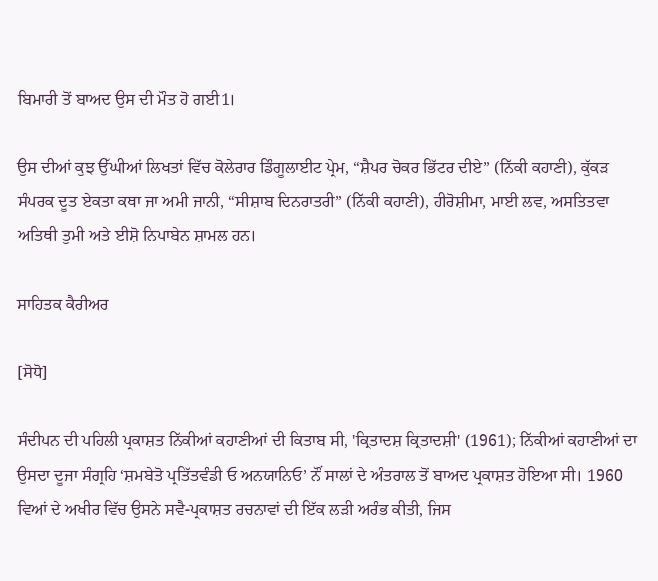ਬਿਮਾਰੀ ਤੋਂ ਬਾਅਦ ਉਸ ਦੀ ਮੌਤ ਹੋ ਗਈ1।

ਉਸ ਦੀਆਂ ਕੁਝ ਉੱਘੀਆਂ ਲਿਖਤਾਂ ਵਿੱਚ ਕੋਲੇਰਾਰ ਡਿੰਗੂਲਾਈਟ ਪ੍ਰੇਮ, “ਸ਼ੈਪਰ ਚੋਕਰ ਭਿੱਟਰ ਦੀਏ” (ਨਿੱਕੀ ਕਹਾਣੀ), ਕੁੱਕੜ ਸੰਪਰਕ ਦੂਤ ਏਕਤਾ ਕਥਾ ਜਾ ਅਮੀ ਜਾਨੀ, “ਸੀਸ਼ਾਬ ਦਿਨਰਾਤਰੀ” (ਨਿੱਕੀ ਕਹਾਣੀ), ਹੀਰੋਸ਼ੀਮਾ, ਮਾਈ ਲਵ, ਅਸਤਿਤਵਾ ਅਤਿਥੀ ਤੁਮੀ ਅਤੇ ਈਸ਼ੋ ਨਿਪਾਬੇਨ ਸ਼ਾਮਲ ਹਨ।

ਸਾਹਿਤਕ ਕੈਰੀਅਰ

[ਸੋਧੋ]

ਸੰਦੀਪਨ ਦੀ ਪਹਿਲੀ ਪ੍ਰਕਾਸ਼ਤ ਨਿੱਕੀਆਂ ਕਹਾਣੀਆਂ ਦੀ ਕਿਤਾਬ ਸੀ, 'ਕ੍ਰਿਤਾਦਸ਼ ਕ੍ਰਿਤਾਦਸ਼ੀ' (1961); ਨਿੱਕੀਆਂ ਕਹਾਣੀਆਂ ਦਾ ਉਸਦਾ ਦੂਜਾ ਸੰਗ੍ਰਹਿ ‘ਸ਼ਮਬੇਤੋ ਪ੍ਰਤਿੱਤਵੰਡੀ ਓ ਅਨਯਾਨਿਓ’ ਨੌਂ ਸਾਲਾਂ ਦੇ ਅੰਤਰਾਲ ਤੋਂ ਬਾਅਦ ਪ੍ਰਕਾਸ਼ਤ ਹੋਇਆ ਸੀ। 1960 ਵਿਆਂ ਦੇ ਅਖੀਰ ਵਿੱਚ ਉਸਨੇ ਸਵੈ-ਪ੍ਰਕਾਸ਼ਤ ਰਚਨਾਵਾਂ ਦੀ ਇੱਕ ਲੜੀ ਅਰੰਭ ਕੀਤੀ, ਜਿਸ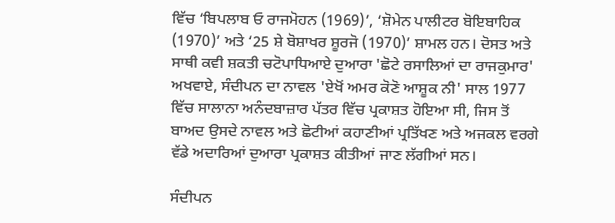ਵਿੱਚ ‘ਬਿਪਲਾਬ ਓ ਰਾਜਮੋਹਨ (1969)’, ‘ਸ਼ੋਮੇਨ ਪਾਲੀਟਰ ਬੋਇਬਾਹਿਕ (1970)’ ਅਤੇ ‘25 ਸ਼ੇ ਬੋਸ਼ਾਖਰ ਸ਼ੂਰਜੋ (1970)’ ਸ਼ਾਮਲ ਹਨ। ਦੋਸਤ ਅਤੇ ਸਾਥੀ ਕਵੀ ਸ਼ਕਤੀ ਚਟੋਪਾਧਿਆਏ ਦੁਆਰਾ 'ਛੋਟੇ ਰਸਾਲਿਆਂ ਦਾ ਰਾਜਕੁਮਾਰ' ਅਖਵਾਏ, ਸੰਦੀਪਨ ਦਾ ਨਾਵਲ 'ਏਖੋਂ ਅਮਰ ਕੋਣੋ ਆਸ਼ੂਕ ਨੀ' ਸਾਲ 1977 ਵਿੱਚ ਸਾਲਾਨਾ ਅਨੰਦਬਾਜ਼ਾਰ ਪੱਤਰ ਵਿੱਚ ਪ੍ਰਕਾਸ਼ਤ ਹੋਇਆ ਸੀ, ਜਿਸ ਤੋਂ ਬਾਅਦ ਉਸਦੇ ਨਾਵਲ ਅਤੇ ਛੋਟੀਆਂ ਕਹਾਣੀਆਂ ਪ੍ਰਤਿੱਖਣ ਅਤੇ ਅਜਕਲ ਵਰਗੇ ਵੱਡੇ ਅਦਾਰਿਆਂ ਦੁਆਰਾ ਪ੍ਰਕਾਸ਼ਤ ਕੀਤੀਆਂ ਜਾਣ ਲੱਗੀਆਂ ਸਨ।

ਸੰਦੀਪਨ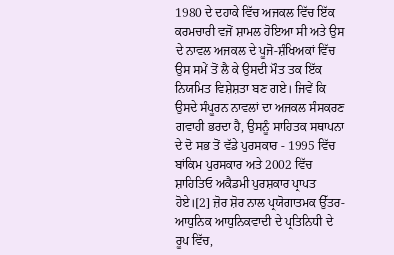1980 ਦੇ ਦਹਾਕੇ ਵਿੱਚ ਅਜਕਲ ਵਿੱਚ ਇੱਕ ਕਰਮਚਾਰੀ ਵਜੋਂ ਸ਼ਾਮਲ ਹੋਇਆ ਸੀ ਅਤੇ ਉਸ ਦੇ ਨਾਵਲ ਅਜਕਲ ਦੇ ਪੂਜੋ-ਸ਼ੰਖਿਅਕਾਂ ਵਿੱਚ ਉਸ ਸਮੇਂ ਤੋਂ ਲੈ ਕੇ ਉਸਦੀ ਮੌਤ ਤਕ ਇੱਕ ਨਿਯਮਿਤ ਵਿਸ਼ੇਸ਼ਤਾ ਬਣ ਗਏ। ਜਿਵੇਂ ਕਿ ਉਸਦੇ ਸੰਪੂਰਨ ਨਾਵਲਾਂ ਦਾ ਅਜਕਲ ਸੰਸਕਰਣ ਗਵਾਹੀ ਭਰਦਾ ਹੈ, ਉਸਨੂੰ ਸਾਹਿਤਕ ਸਥਾਪਨਾ ਦੇ ਦੋ ਸਭ ਤੋਂ ਵੱਡੇ ਪੁਰਸਕਾਰ - 1995 ਵਿੱਚ ਬਾਂਕਿਮ ਪੁਰਸਕਾਰ ਅਤੇ 2002 ਵਿੱਚ ਸ਼ਾਹਿਤਿਓ ਅਕੈਡਮੀ ਪੁਰਸ਼ਕਾਰ ਪ੍ਰਾਪਤ ਹੋਏ।[2] ਜ਼ੋਰ ਸ਼ੋਰ ਨਾਲ ਪ੍ਰਯੋਗਾਤਮਕ ਉੱਤਰ-ਆਧੁਨਿਕ ਆਧੁਨਿਕਵਾਦੀ ਦੇ ਪ੍ਰਤਿਨਿਧੀ ਦੇ ਰੂਪ ਵਿੱਚ,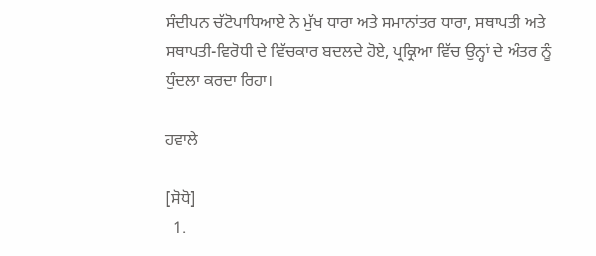ਸੰਦੀਪਨ ਚੱਟੋਪਾਧਿਆਏ ਨੇ ਮੁੱਖ ਧਾਰਾ ਅਤੇ ਸਮਾਨਾਂਤਰ ਧਾਰਾ, ਸਥਾਪਤੀ ਅਤੇ ਸਥਾਪਤੀ-ਵਿਰੋਧੀ ਦੇ ਵਿੱਚਕਾਰ ਬਦਲਦੇ ਹੋਏ, ਪ੍ਰਕ੍ਰਿਆ ਵਿੱਚ ਉਨ੍ਹਾਂ ਦੇ ਅੰਤਰ ਨੂੰ ਧੁੰਦਲਾ ਕਰਦਾ ਰਿਹਾ।

ਹਵਾਲੇ

[ਸੋਧੋ]
  1.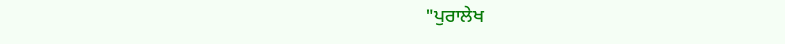"ਪੁਰਾਲੇਖ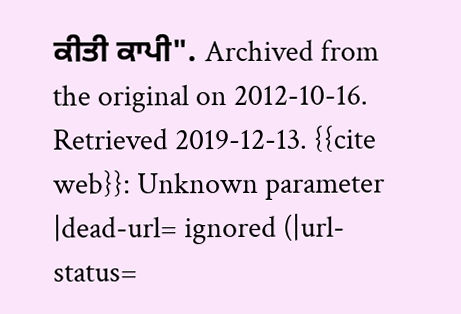ਕੀਤੀ ਕਾਪੀ". Archived from the original on 2012-10-16. Retrieved 2019-12-13. {{cite web}}: Unknown parameter |dead-url= ignored (|url-status=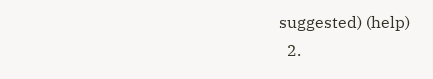suggested) (help)
  2.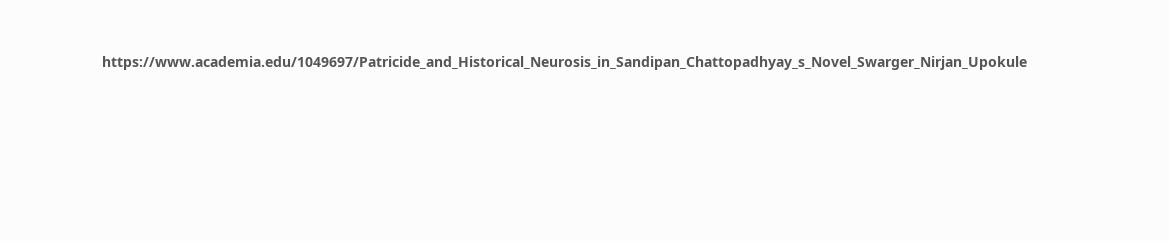https://www.academia.edu/1049697/Patricide_and_Historical_Neurosis_in_Sandipan_Chattopadhyay_s_Novel_Swarger_Nirjan_Upokule